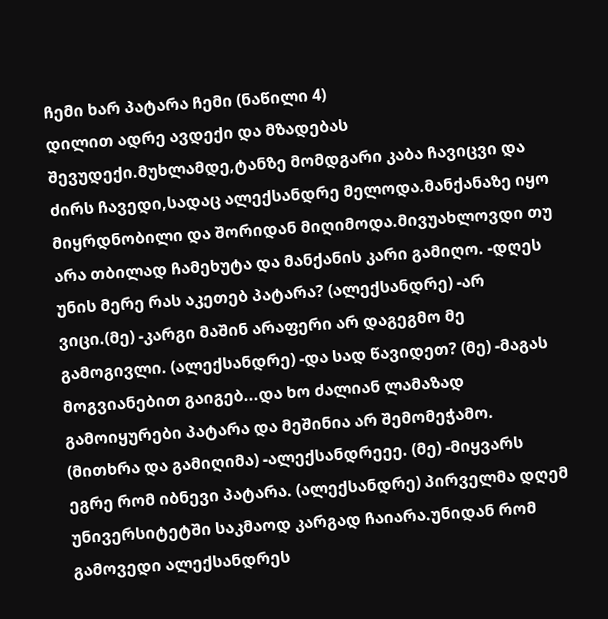ჩემი ხარ პატარა ჩემი (ნაწილი 4)
დილით ადრე ავდექი და მზადებას შევუდექი.მუხლამდე,ტანზე მომდგარი კაბა ჩავიცვი და ძირს ჩავედი,სადაც ალექსანდრე მელოდა.მანქანაზე იყო მიყრდნობილი და შორიდან მიღიმოდა.მივუახლოვდი თუ არა თბილად ჩამეხუტა და მანქანის კარი გამიღო. -დღეს უნის მერე რას აკეთებ პატარა? (ალექსანდრე) -არ ვიცი.(მე) -კარგი მაშინ არაფერი არ დაგეგმო მე გამოგივლი. (ალექსანდრე) -და სად წავიდეთ? (მე) -მაგას მოგვიანებით გაიგებ...და ხო ძალიან ლამაზად გამოიყურები პატარა და მეშინია არ შემომეჭამო. (მითხრა და გამიღიმა) -ალექსანდრეეე. (მე) -მიყვარს ეგრე რომ იბნევი პატარა. (ალექსანდრე) პირველმა დღემ უნივერსიტეტში საკმაოდ კარგად ჩაიარა.უნიდან რომ გამოვედი ალექსანდრეს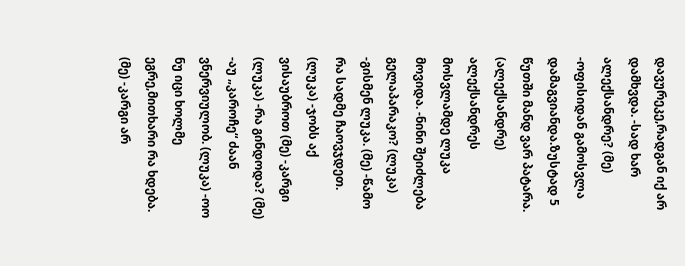დავურეკე,რადგან იქ არ დამხვდა. -სად ხარ ალექსანდრე? (მე) -ოფისიდან გამოსვლა დამაგვიანდა.ზუსტად 5 წუთში მანდ ვარ პატარა. (ალექსანდრე) ალექსანდრეს მოსვლამდე ლუკა მოვიდა. -ნინი შეიძლება გელაპარაკო? (ლუკა) -გისმენ ლუკა. (მე) -წამო რა სადმე ჩაოვჯდეთ. (ლუკა) -ჯობს აქ ვისაუბროთ (მე) -კარგი (ლუკა) -რა გინდოდა? (მე) -აუ „კაროჩე“ ძაან ვნერვიულობ. (ლუკა) -ოო ნუ იცი ხოლმე ეგრე,მითხარი რა ხდება. (მე) -კარგი არ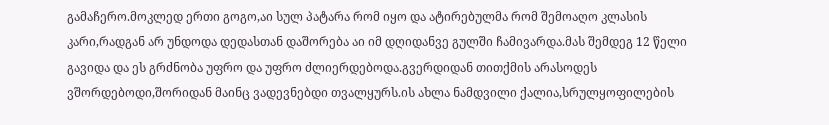გამაჩერო.მოკლედ ერთი გოგო,აი სულ პატარა რომ იყო და ატირებულმა რომ შემოაღო კლასის კარი,რადგან არ უნდოდა დედასთან დაშორება აი იმ დღიდანვე გულში ჩამივარდა.მას შემდეგ 12 წელი გავიდა და ეს გრძნობა უფრო და უფრო ძლიერდებოდა.გვერდიდან თითქმის არასოდეს ვშორდებოდი,შორიდან მაინც ვადევნებდი თვალყურს.ის ახლა ნამდვილი ქალია,სრულყოფილების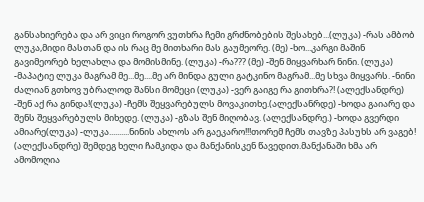განსახიერება და არ ვიცი როგორ ვუთხრა ჩემი გრძნობების შესახებ...(ლუკა) -რას ამბობ ლუკა,მიდი მასთან და ის რაც მე მითხარი მას გაუმეორე. (მე) -ხო...კარგი მაშინ გავიმეორებ ხელახლა და მომისმინე. (ლუკა) -რა??? (მე) -შენ მიყვარხარ ნინი. (ლუკა) -მაპატიე ლუკა მაგრამ მე...მე....მე არ მინდა გული გატკინო მაგრამ...მე სხვა მიყვარს. -ნინი ძალიან გთხოვ უბრალოდ შანსი მომეცი (ლუკა) -ვერ გაიგე რა გითხრა?! (ალექსანდრე) -შენ აქ რა გინდა!(ლუკა) -ჩემს შეყვარებულს მოვაკითხე.(ალექსანრდე) -ხოდა გაიარე და შენს შეყვარებულს მიხედე. (ლუკა) -გზას შენ მიღობავ. (ალექსანდრე.) -ხოდა გვერდი ამიარე(ლუკა) -ლუკა..........ნინის ახლოს არ გაეკარო!!!თორემ ჩემს თავზე პასუხს არ ვაგებ! (ალექსანდრე) შემდეგ ხელი ჩამკიდა და მანქანისკენ წავედით.მანქანაში ხმა არ ამომოღია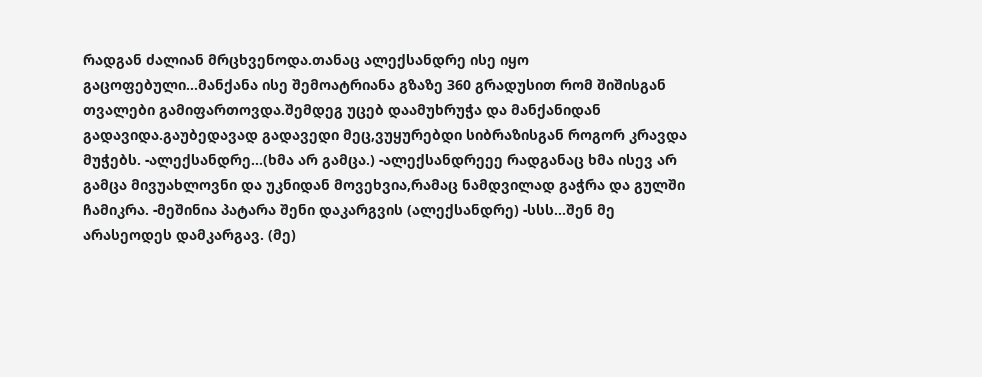რადგან ძალიან მრცხვენოდა.თანაც ალექსანდრე ისე იყო გაცოფებული...მანქანა ისე შემოატრიანა გზაზე 360 გრადუსით რომ შიშისგან თვალები გამიფართოვდა.შემდეგ უცებ დაამუხრუჭა და მანქანიდან გადავიდა.გაუბედავად გადავედი მეც,ვუყურებდი სიბრაზისგან როგორ კრავდა მუჭებს. -ალექსანდრე...(ხმა არ გამცა.) -ალექსანდრეეე რადგანაც ხმა ისევ არ გამცა მივუახლოვნი და უკნიდან მოვეხვია,რამაც ნამდვილად გაჭრა და გულში ჩამიკრა. -მეშინია პატარა შენი დაკარგვის (ალექსანდრე) -სსს...შენ მე არასეოდეს დამკარგავ. (მე)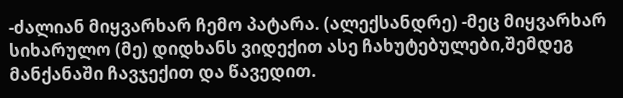-ძალიან მიყვარხარ ჩემო პატარა. (ალექსანდრე) -მეც მიყვარხარ სიხარულო (მე) დიდხანს ვიდექით ასე ჩახუტებულები,შემდეგ მანქანაში ჩავჯექით და წავედით.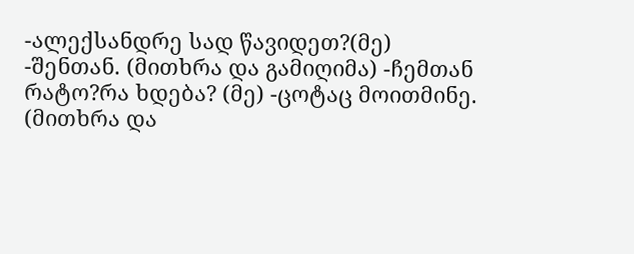-ალექსანდრე სად წავიდეთ?(მე) -შენთან. (მითხრა და გამიღიმა) -ჩემთან რატო?რა ხდება? (მე) -ცოტაც მოითმინე. (მითხრა და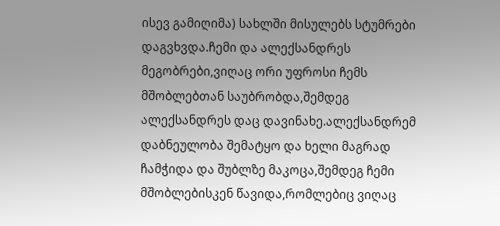ისევ გამიღიმა) სახლში მისულებს სტუმრები დაგვხვდა.ჩემი და ალექსანდრეს მეგობრები,ვიღაც ორი უფროსი ჩემს მშობლებთან საუბრობდა,შემდეგ ალექსანდრეს დაც დავინახე.ალექსანდრემ დაბნეულობა შემატყო და ხელი მაგრად ჩამჭიდა და შუბლზე მაკოცა,შემდეგ ჩემი მშობლებისკენ წავიდა,რომლებიც ვიღაც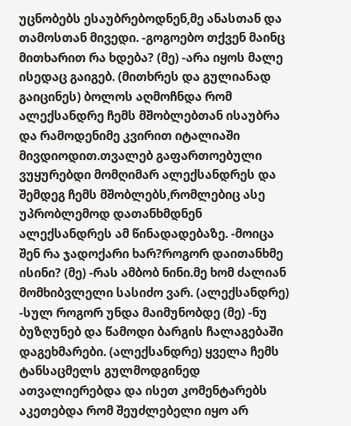უცნობებს ესაუბრებოდნენ,მე ანასთან და თამოსთან მივედი. -გოგოებო თქვენ მაინც მითხარით რა ხდება? (მე) -არა იყოს მალე ისედაც გაიგებ. (მითხრეს და გულიანად გაიცინეს) ბოლოს აღმოჩნდა რომ ალექსანდრე ჩემს მშობლებთან ისაუბრა და რამოდენიმე კვირით იტალიაში მივდიოდით.თვალებ გაფართოებული ვუყურებდი მომღიმარ ალექსანდრეს და შემდეგ ჩემს მშობლებს,რომლებიც ასე უპრობლემოდ დათანხმდნენ ალექსანდრეს ამ წინადადებაზე. -მოიცა შენ რა ჯადოქარი ხარ?როგორ დაითანხმე ისინი? (მე) -რას ამბობ ნინი.მე ხომ ძალიან მომხიბვლელი სასიძო ვარ. (ალექსანდრე) -სულ როგორ უნდა მაიმუნობდე (მე) -ნუ ბუზღუნებ და წამოდი ბარგის ჩალაგებაში დაგეხმარები. (ალექსანდრე) ყველა ჩემს ტანსაცმელს გულმოდგინედ ათვალიერებდა და ისეთ კომენტარებს აკეთებდა რომ შეუძლებელი იყო არ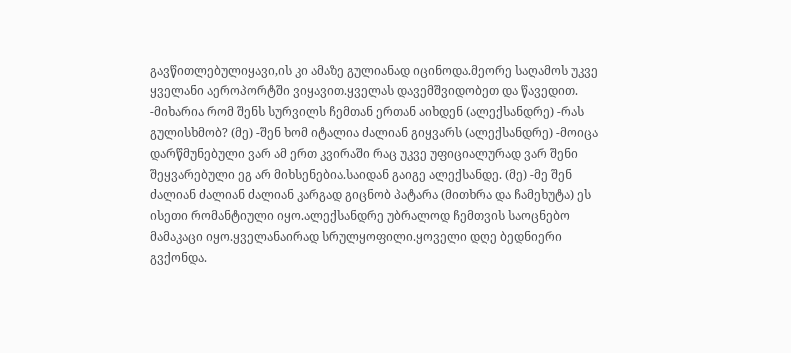გავწითლებულიყავი,ის კი ამაზე გულიანად იცინოდა.მეორე საღამოს უკვე ყველანი აეროპორტში ვიყავით.ყველას დავემშვიდობეთ და წავედით. -მიხარია რომ შენს სურვილს ჩემთან ერთან აიხდენ (ალექსანდრე) -რას გულისხმობ? (მე) -შენ ხომ იტალია ძალიან გიყვარს (ალექსანდრე) -მოიცა დარწმუნებული ვარ ამ ერთ კვირაში რაც უკვე უფიციალურად ვარ შენი შეყვარებული ეგ არ მიხსენებია.საიდან გაიგე ალექსანდე. (მე) -მე შენ ძალიან ძალიან ძალიან კარგად გიცნობ პატარა (მითხრა და ჩამეხუტა) ეს ისეთი რომანტიული იყო.ალექსანდრე უბრალოდ ჩემთვის საოცნებო მამაკაცი იყო.ყველანაირად სრულყოფილი.ყოველი დღე ბედნიერი გვქონდა.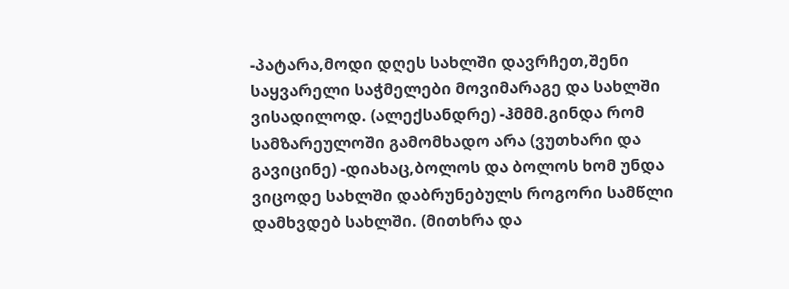-პატარა,მოდი დღეს სახლში დავრჩეთ,შენი საყვარელი საჭმელები მოვიმარაგე და სახლში ვისადილოდ. (ალექსანდრე) -ჰმმმ.გინდა რომ სამზარეულოში გამომხადო არა (ვუთხარი და გავიცინე) -დიახაც,ბოლოს და ბოლოს ხომ უნდა ვიცოდე სახლში დაბრუნებულს როგორი სამწლი დამხვდებ სახლში. (მითხრა და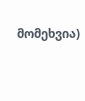მომეხვია)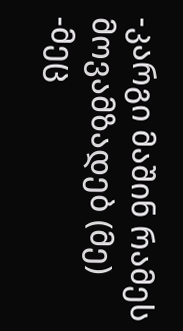-კარგი მაშინ რამეს მოვამზადებ (მე) -მეც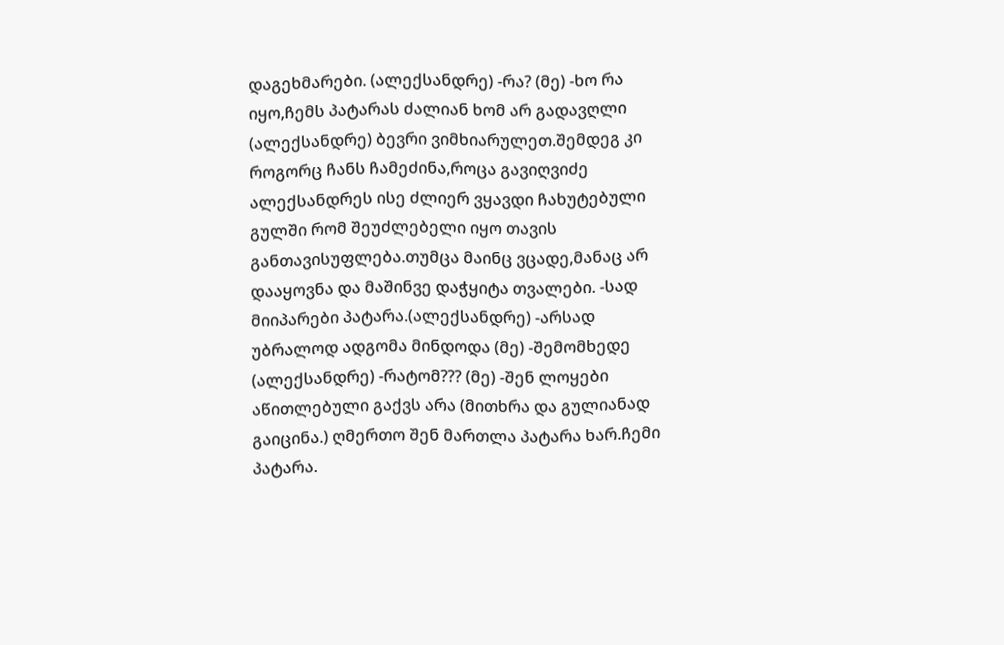დაგეხმარები. (ალექსანდრე) -რა? (მე) -ხო რა იყო,ჩემს პატარას ძალიან ხომ არ გადავღლი (ალექსანდრე) ბევრი ვიმხიარულეთ.შემდეგ კი როგორც ჩანს ჩამეძინა,როცა გავიღვიძე ალექსანდრეს ისე ძლიერ ვყავდი ჩახუტებული გულში რომ შეუძლებელი იყო თავის განთავისუფლება.თუმცა მაინც ვცადე,მანაც არ დააყოვნა და მაშინვე დაჭყიტა თვალები. -სად მიიპარები პატარა.(ალექსანდრე) -არსად უბრალოდ ადგომა მინდოდა (მე) -შემომხედე (ალექსანდრე) -რატომ??? (მე) -შენ ლოყები აწითლებული გაქვს არა (მითხრა და გულიანად გაიცინა.) ღმერთო შენ მართლა პატარა ხარ.ჩემი პატარა.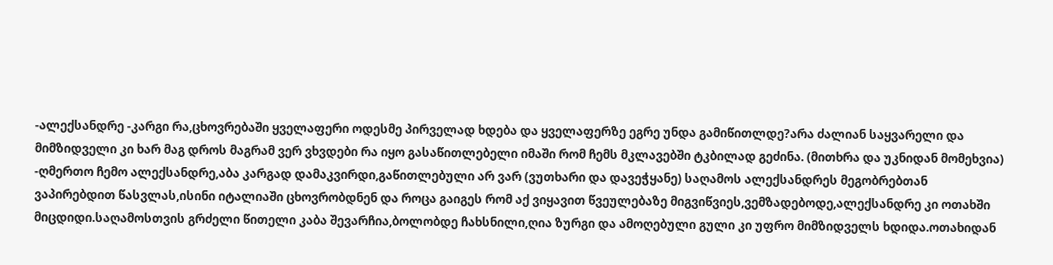-ალექსანდრე -კარგი რა,ცხოვრებაში ყველაფერი ოდესმე პირველად ხდება და ყველაფერზე ეგრე უნდა გამიწითლდე?არა ძალიან საყვარელი და მიმზიდველი კი ხარ მაგ დროს მაგრამ ვერ ვხვდები რა იყო გასაწითლებელი იმაში რომ ჩემს მკლავებში ტკბილად გეძინა. (მითხრა და უკნიდან მომეხვია) -ღმერთო ჩემო ალექსანდრე,აბა კარგად დამაკვირდი,გაწითლებული არ ვარ (ვუთხარი და დავეჭყანე) საღამოს ალექსანდრეს მეგობრებთან ვაპირებდით წასვლას,ისინი იტალიაში ცხოვრობდნენ და როცა გაიგეს რომ აქ ვიყავით წვეულებაზე მიგვიწვიეს,ვემზადებოდე,ალექსანდრე კი ოთახში მიცდიდი.საღამოსთვის გრძელი წითელი კაბა შევარჩია,ბოლობდე ჩახსნილი,ღია ზურგი და ამოღებული გული კი უფრო მიმზიდველს ხდიდა.ოთახიდან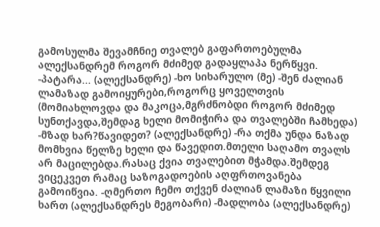გამოსულმა შევამჩნიე თვალებ გაფართოებულმა ალექსანდრემ როგორ მძიმედ გადაყლაპა ნერწყვი. -პატარა... (ალექსანდრე) -ხო სიხარულო (მე) -შენ ძალიან ლამაზად გამოიყურები,როგორც ყოველთვის (მომიახლოვდა და მაკოცა,მგრძნობდი როგორ მძიმედ სუნთქავდა,შემდაგ ხელი მომიჭირა და თვალებში ჩამხედა) -მზად ხარ?წავიდეთ? (ალექსანდრე) -რა თქმა უნდა ნაზად მომხვია წელზე ხელი და წავედით.მთელი საღამო თვალს არ მაცილებდა.რასაც ქვია თვალებით მჭამდა.შემდეგ ვიცეკვეთ რამაც საზოგადოების აღფრთოვანება გამოიწვია. -ღმერთო ჩემო თქვენ ძალიან ლამაზი წყვილი ხართ (ალექსანდრეს მეგობარი) -მადლობა (ალექსანდრე)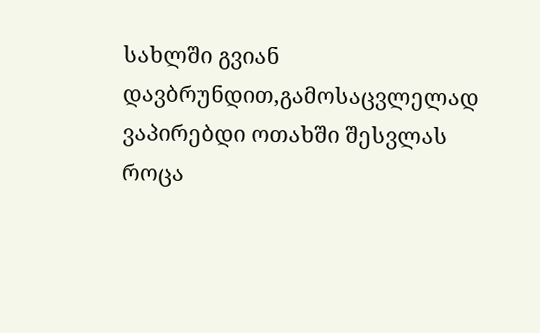სახლში გვიან დავბრუნდით,გამოსაცვლელად ვაპირებდი ოთახში შესვლას როცა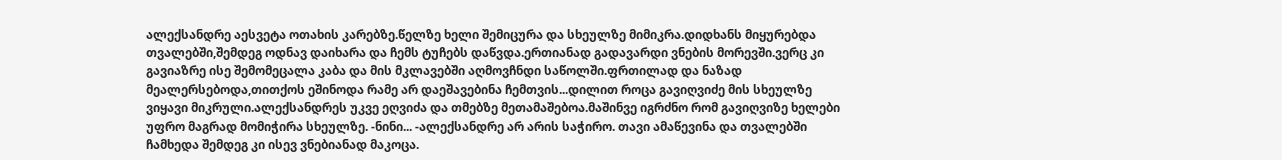ალექსანდრე აესვეტა ოთახის კარებზე.წელზე ხელი შემიცურა და სხეულზე მიმიკრა.დიდხანს მიყურებდა თვალებში,შემდეგ ოდნავ დაიხარა და ჩემს ტუჩებს დაწვდა.ერთიანად გადავარდი ვნების მორევში.ვერც კი გავიაზრე ისე შემომეცალა კაბა და მის მკლავებში აღმოვჩნდი საწოლში.ფრთილად და ნაზად მეალერსებოდა,თითქოს ეშინოდა რამე არ დაეშავებინა ჩემთვის...დილით როცა გავიღვიძე მის სხეულზე ვიყავი მიკრული.ალექსანდრეს უკვე ეღვიძა და თმებზე მეთამაშებოა.მაშინვე იგრძნო რომ გავიღვიზე ხელები უფრო მაგრად მომიჭირა სხეულზე. -ნინი... -ალექსანდრე არ არის საჭირო. თავი ამაწევინა და თვალებში ჩამხედა შემდეგ კი ისევ ვნებიანად მაკოცა.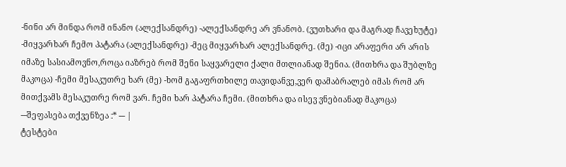-ნინი არ მინდა რომ ინანო (ალექსანდრე) -ალექსანდრე არ ვნანობ. (ვუთხარი და მაგრად ჩავეხუტე) -მიყვარხარ ჩემო პატარა (ალექსანდრე) -მეც მიყვარხარ ალექსანდრე. (მე) -იცი არაფერი არ არის იმაზე სასიამოვნო,როცა იაზრებ რომ შენი საყვარელი ქალი მთლიანად შენია. (მითხრა და შუბლზე მაკოცა) -ჩემი მესაკუთრე ხარ (მე) -ხომ გაგაფრთხილე თავიდანვე,ვერ დამაბრალებ იმას რომ არ მითქვამს მესაკუთრე რომ ვარ. ჩემი ხარ პატარა ჩემი. (მითხრა და ისევ ვნებიანად მაკოცა) ---შეფასება თქვენზეა :* --- |
ტესტები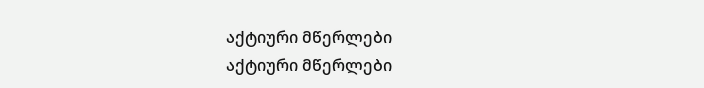აქტიური მწერლები
აქტიური მწერლები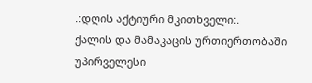.:დღის აქტიური მკითხველი:.
ქალის და მამაკაცის ურთიერთობაში უპირველესი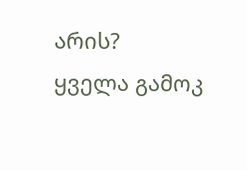არის?
ყველა გამოკ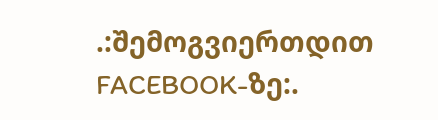.:შემოგვიერთდით FACEBOOK-ზე:.